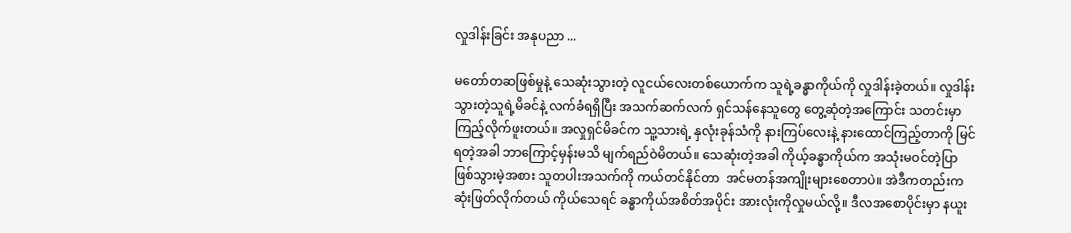လှုဒါန်းခြင်း အနုပညာ ...

မတော်တဆဖြစ်မှုနဲ့ သေဆုံးသွားတဲ့ လူငယ်လေးတစ်ယောက်က သူရဲ့ခန္ဓာကိုယ်ကို လှုဒါန်းခဲ့တယ်။ လှုဒါန်းသွားတဲ့သူရဲ့မိခင်နဲ့ လက်ခံရရှိပြီး အသက်ဆက်လက် ရှင်သန်နေသူတွေ တွေ့ဆုံတဲ့အကြောင်း သတင်းမှာ ကြည့်လိုက်ဖူးတယ်။ အလှုရှင်မိခင်က သူ့သားရဲ့ နှလုံးခုန်သံကို နားကြပ်လေးနဲ့ နားထောင်ကြည့်တာကို မြင်ရတဲ့အခါ ဘာကြောင့်မှန်းမသိ မျက်ရည်ဝဲမိတယ်။ သေဆုံးတဲ့အခါ ကိုယ့်ခန္ဓာကိုယ်က အသုံးမဝင်တဲ့ပြာ ဖြစ်သွားမဲ့အစား သူတပါးအသက်ကို ကယ်တင်နိုင်တာ  အင်မတန်အကျိုးများစေတာပဲ။ အဲဒီကတည်းက ဆုံးဖြတ်လိုက်တယ် ကိုယ်သေရင် ခန္ဓာကိုယ်အစိတ်အပိုင်း အားလုံးကိုလှုမယ်လို့။ ဒီလအစောပိုင်းမှာ နယူး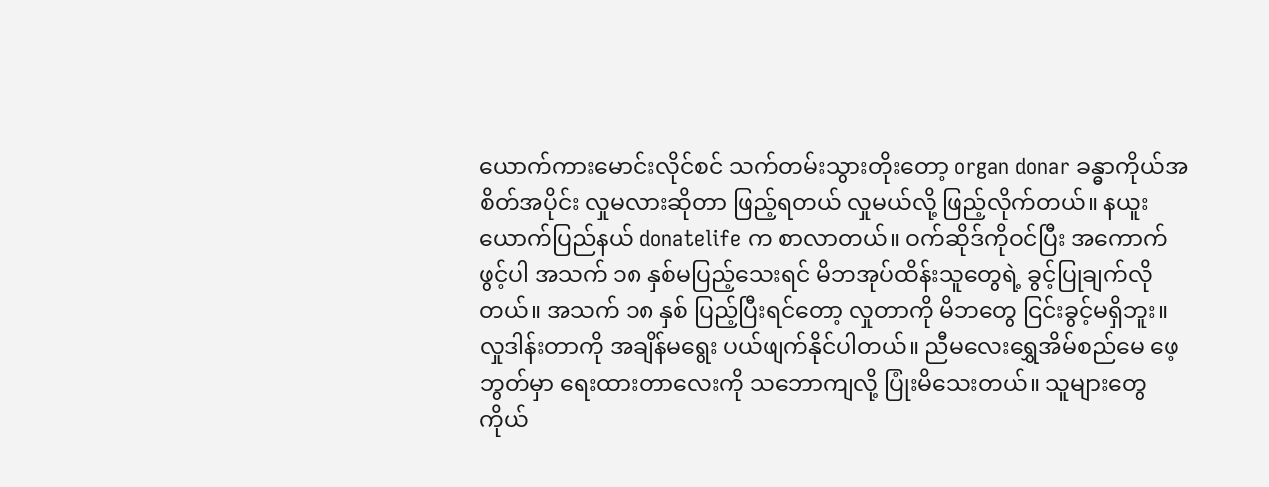ယောက်ကားမောင်းလိုင်စင် သက်တမ်းသွားတိုးတော့ organ donar ခန္ဓာကိုယ်အစိတ်အပိုင်း လှုမလားဆိုတာ ဖြည့်ရတယ် လှုမယ်လို့ ဖြည့်လိုက်တယ်။ နယူးယောက်ပြည်နယ် donatelife က စာလာတယ်။ ဝက်ဆိုဒ်ကိုဝင်ပြီး အကောက်ဖွင့်ပါ အသက် ၁၈ နှစ်မပြည့်သေးရင် မိဘအုပ်ထိန်းသူတွေရဲ့ ခွင့်ပြုချက်လိုတယ်။ အသက် ၁၈ နှစ် ပြည့်ပြီးရင်တော့ လှုတာကို မိဘတွေ ငြင်းခွင့်မရှိဘူး။ လှုဒါန်းတာကို အချိန်မရွေး ပယ်ဖျက်နိုင်ပါတယ်။ ညီမလေးရွှေအိမ်စည်မေ ဖေ့ဘွတ်မှာ ရေးထားတာလေးကို သဘောကျလို့ ပြုံးမိသေးတယ်။ သူများတွေ ကိုယ်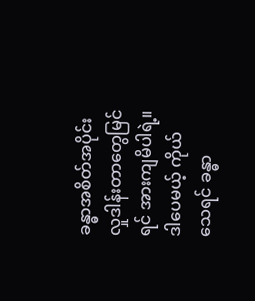ခန္ဓာအစိတ်အပိုင်း လှုဒါန်းတာတွေမြင်ရင် အားကျမိပါရဲ့။ ဒါပေမယ့် ကိုယ်သေရင် ခန္ဓာ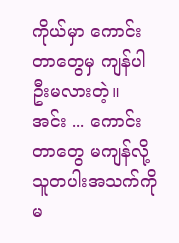ကိုယ်မှာ ကောင်းတာတွေမှ ကျန်ပါဦးမလားတဲ့။ အင်း ... ကောင်းတာတွေ မကျန်လို့သူတပါးအသက်ကို မ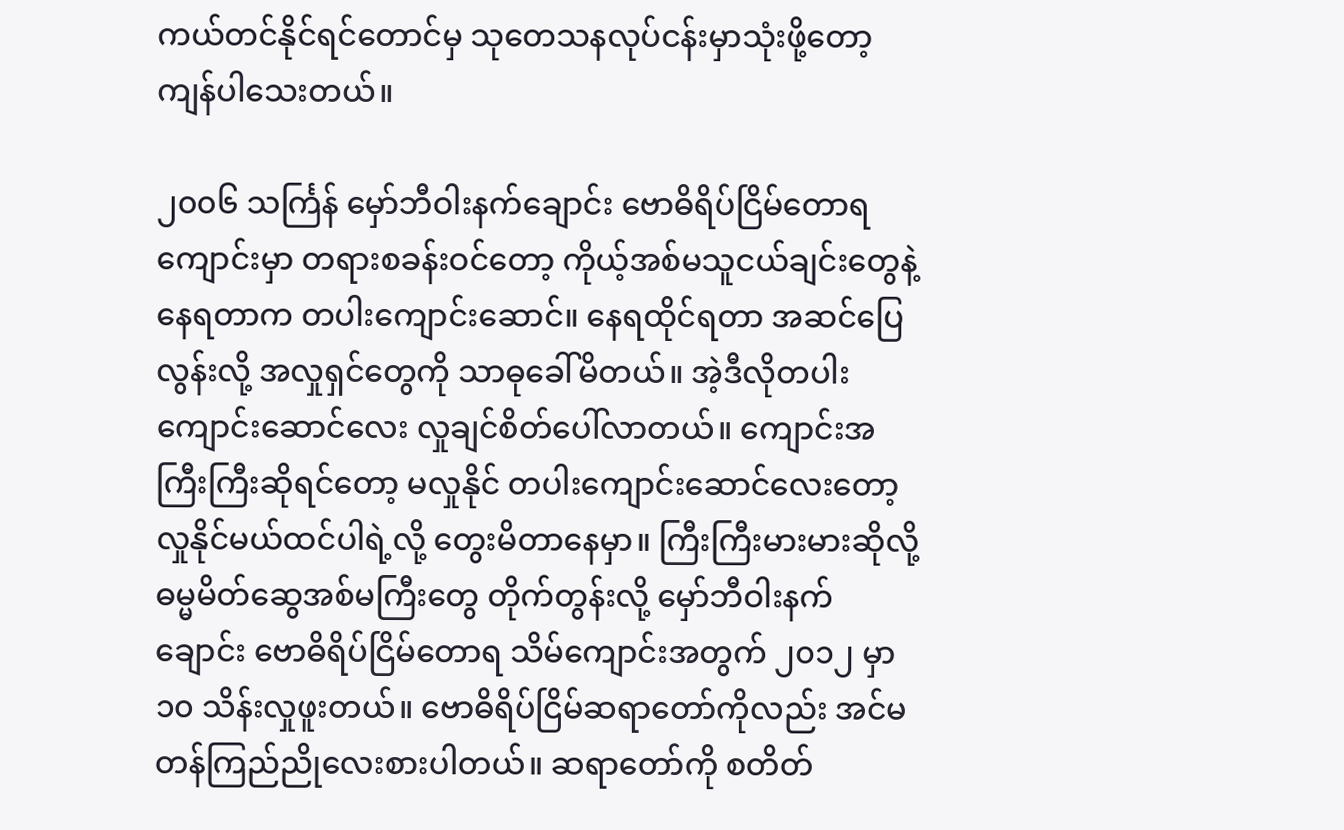ကယ်တင်နိုင်ရင်တောင်မှ သုတေသနလုပ်ငန်းမှာသုံးဖို့တော့ ကျန်ပါသေးတယ်။

၂၀၀၆ သင်္ကြန် မှော်ဘီဝါးနက်ချောင်း ဗောဓိရိပ်ငြိမ်တောရကျောင်းမှာ တရားစခန်းဝင်တော့ ကိုယ့်အစ်မသူငယ်ချင်းတွေနဲ့ နေရတာက တပါးကျောင်းဆောင်။ နေရထိုင်ရတာ အဆင်ပြေလွန်းလို့ အလှုရှင်တွေကို သာဓုခေါ်မိတယ်။ အဲ့ဒီလိုတပါးကျောင်းဆောင်လေး လှုချင်စိတ်ပေါ်လာတယ်။ ကျောင်းအကြီးကြီးဆိုရင်တော့ မလှုနိုင် တပါးကျောင်းဆောင်လေးတော့ လှုနိုင်မယ်ထင်ပါရဲ့လို့ တွေးမိတာနေမှာ။ ကြီးကြီးမားမားဆိုလို့ ဓမ္မမိတ်ဆွေအစ်မကြီးတွေ တိုက်တွန်းလို့ မှော်ဘီဝါးနက်ချောင်း ဗောဓိရိပ်ငြိမ်တောရ သိမ်ကျောင်းအတွက် ၂၀၁၂ မှာ ၁၀ သိန်းလှုဖူးတယ်။ ဗောဓိရိပ်ငြိမ်ဆရာတော်ကိုလည်း အင်မတန်ကြည်ညိုလေးစားပါတယ်။ ဆရာတော်ကို စတိတ်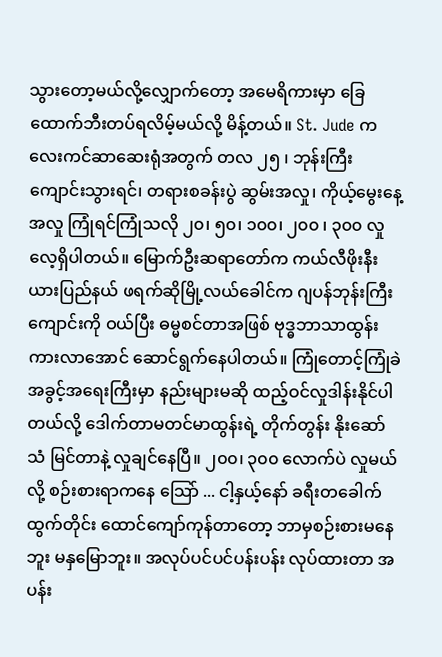သွားတော့မယ်လို့လျှောက်တော့ အမေရိကားမှာ ခြေထောက်ဘီးတပ်ရလိမ့်မယ်လို့ မိန့်တယ်။ St. Jude ကလေးကင်ဆာဆေးရုံအတွက် တလ ၂၅ ၊ ဘုန်းကြီးကျောင်းသွားရင်၊ တရားစခန်းပွဲ ဆွမ်းအလှု၊ ကိုယ့်မွေးနေ့ အလှု ကြုံရင်ကြုံသလို ၂၀၊ ၅၀၊ ၁၀၀၊ ၂၀၀ ၊ ၃၀၀ လှုလေ့ရှိပါတယ်။ မြောက်ဦးဆရာတော်က ကယ်လီဖိုးနီးယားပြည်နယ် ဖရက်ဆိုမြို့လယ်ခေါင်က ဂျပန်ဘုန်းကြီးကျောင်းကို ဝယ်ပြီး ဓမ္မစင်တာအဖြစ် ဗုဒ္ဓဘာသာထွန်းကားလာအောင် ဆောင်ရွက်နေပါတယ်။ ကြုံတောင့်ကြုံခဲအခွင့်အရေးကြီးမှာ နည်းများမဆို ထည့်ဝင်လှုဒါန်းနိုင်ပါတယ်လို့ ဒေါက်တာမတင်မာထွန်းရဲ့ တိုက်တွန်း နိုးဆော်သံ မြင်တာနဲ့ လှုချင်နေပြီ။ ၂၀၀၊ ၃၀၀ လောက်ပဲ လှုမယ်လို့ စဉ်းစားရာကနေ သြော် ... ငါ့နှယ့်နော် ခရီးတခေါက်ထွက်တိုင်း ထောင်ကျော်ကုန်တာတော့ ဘာမှစဉ်းစားမနေဘူး မနှမြောဘူး။ အလုပ်ပင်ပင်ပန်းပန်း လုပ်ထားတာ အပန်း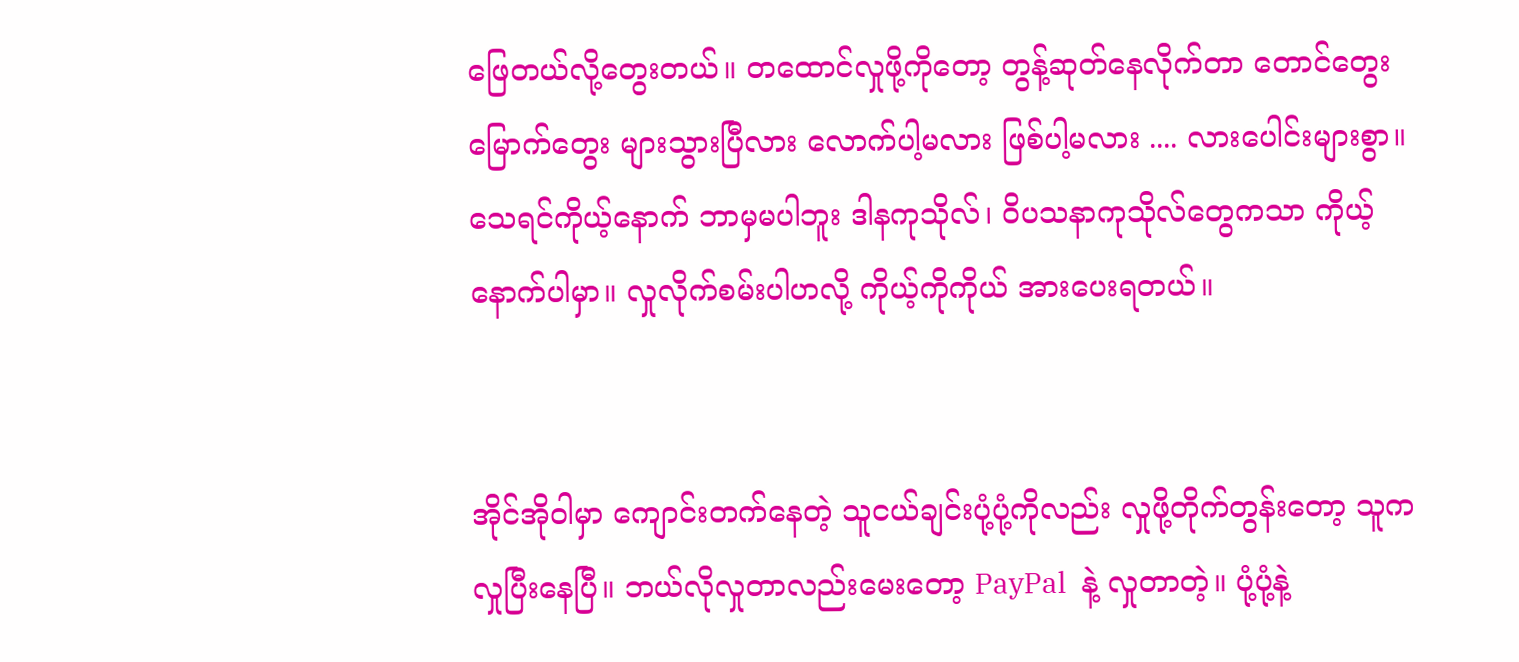ဖြေတယ်လို့တွေးတယ်။ တထောင်လှုဖို့ကိုတော့ တွန့်ဆုတ်နေလိုက်တာ တောင်တွေးမြောက်တွေး များသွားပြီလား လောက်ပါ့မလား ဖြစ်ပါ့မလား .... လားပေါင်းများစွာ။ သေရင်ကိုယ့်နောက် ဘာမှမပါဘူး ဒါနကုသိုလ်၊ ဝိပသနာကုသိုလ်တွေကသာ ကိုယ့်နောက်ပါမှာ။ လှုလိုက်စမ်းပါဟလို့ ကိုယ့်ကိုကိုယ် အားပေးရတယ်။


အိုင်အိုဝါမှာ ကျောင်းတက်နေတဲ့ သူငယ်ချင်းပုံ့ပုံ့ကိုလည်း လှုဖို့တိုက်တွန်းတော့ သူက လှုပြီးနေပြီ။ ဘယ်လိုလှုတာလည်းမေးတော့ PayPal  နဲ့ လှုတာတဲ့။ ပုံ့ပုံ့နဲ့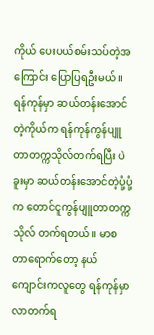ကိုယ် ပေးပယ်စမ်းသပ်တဲ့အကြောင်း ပြောပြရဦးမယ်။ ရန်ကုန်မှာ ဆယ်တန်းအောင်တဲ့ကိုယ်က ရန်ကုန်ကွန်ပျူတာတက္ကသိုလ်တက်ရပြီး ပဲခူးမှာ ဆယ်တန်းအောင်တဲ့ပုံ့ပုံ့က တောင်ငူကွန်ပျူတာတက္ကသိုလ် တက်ရတယ်။ မာစတာရောက်တော့ နယ်ကျောင်းကလူတွေ ရန်ကုန်မှာ လာတက်ရ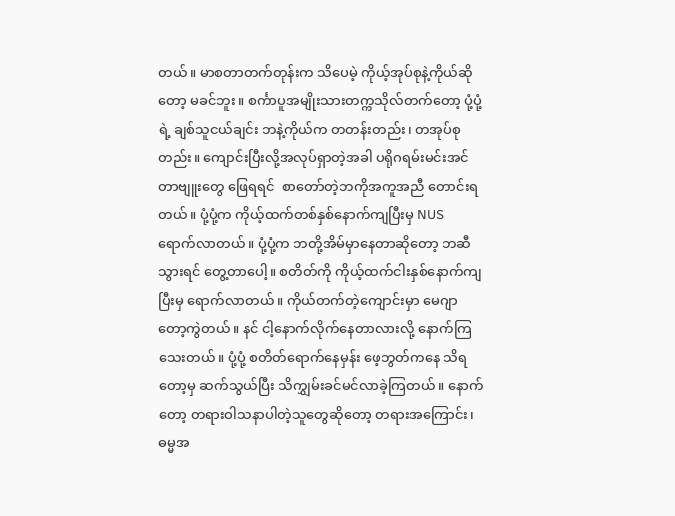တယ်။ မာစတာတက်တုန်းက သိပေမဲ့ ကိုယ့်အုပ်စုနဲ့ကိုယ်ဆိုတော့ မခင်ဘူး။ စင်္ကာပူအမျိုးသားတက္ကသိုလ်တက်တော့ ပုံ့ပုံ့ရဲ့ ချစ်သူငယ်ချင်း ဘနဲ့ကိုယ်က တတန်းတည်း၊ တအုပ်စုတည်း။ ကျောင်းပြီးလို့အလုပ်ရှာတဲ့အခါ ပရိုဂရမ်းမင်းအင်တာဗျူးတွေ ဖြေရရင်  စာတော်တဲ့ဘကိုအကူအညီ တောင်းရတယ်။ ပုံ့ပုံ့က ကိုယ့်ထက်တစ်နှစ်နောက်ကျပြီးမှ NUS ရောက်လာတယ်။ ပုံ့ပုံ့က ဘတို့အိမ်မှာနေတာဆိုတော့ ဘဆီသွားရင် တွေ့တာပေါ့။ စတိတ်ကို ကိုယ့်ထက်ငါးနှစ်နောက်ကျပြီးမှ ရောက်လာတယ်။ ကိုယ်တက်တဲ့ကျောင်းမှာ မေဂျာတော့ကွဲတယ်။ နင် ငါ့နောက်လိုက်နေတာလားလို့ နောက်ကြသေးတယ်။ ပုံ့ပုံ့ စတိတ်ရောက်နေမှန်း ဖေ့ဘွတ်ကနေ သိရတော့မှ ဆက်သွယ်ပြီး သိကျွှမ်းခင်မင်လာခဲ့ကြတယ်။ နောက်တော့ တရားဝါသနာပါတဲ့သူတွေဆိုတော့ တရားအကြောင်း၊ ဓမ္မအ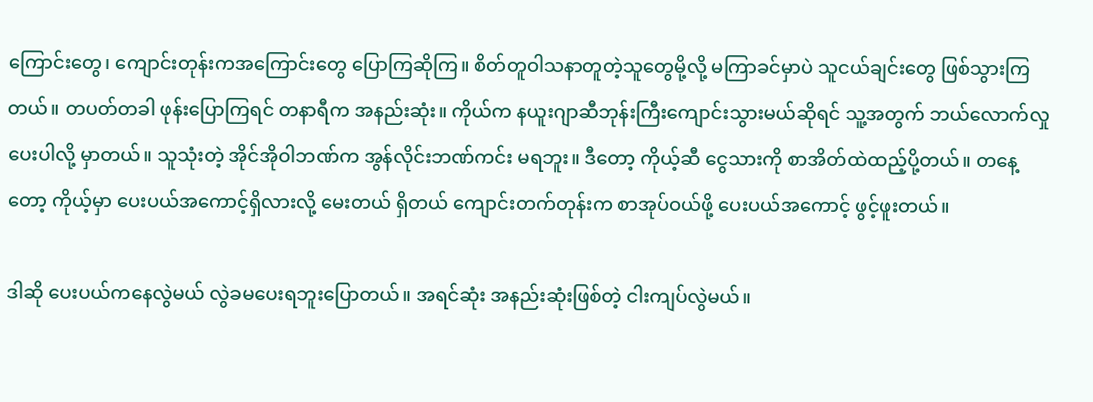ကြောင်းတွေ၊ ကျောင်းတုန်းကအကြောင်းတွေ ပြောကြဆိုကြ။ စိတ်တူဝါသနာတူတဲ့သူတွေမို့လို့ မကြာခင်မှာပဲ သူငယ်ချင်းတွေ ဖြစ်သွားကြတယ်။ တပတ်တခါ ဖုန်းပြောကြရင် တနာရီက အနည်းဆုံး။ ကိုယ်က နယူးဂျာဆီဘုန်းကြီးကျောင်းသွားမယ်ဆိုရင် သူ့အတွက် ဘယ်လောက်လှုပေးပါလို့ မှာတယ်။ သူသုံးတဲ့ အိုင်အိုဝါဘဏ်က အွန်လိုင်းဘဏ်ကင်း မရဘူး။ ဒီတော့ ကိုယ့်ဆီ ငွေသားကို စာအိတ်ထဲထည့်ပို့တယ်။ တနေ့တော့ ကိုယ့်မှာ ပေးပယ်အကောင့်ရှိလားလို့ မေးတယ် ရှိတယ် ကျောင်းတက်တုန်းက စာအုပ်ဝယ်ဖို့ ပေးပယ်အကောင့် ဖွင့်ဖူးတယ်။

ဒါဆို ပေးပယ်ကနေလွဲမယ် လွဲခမပေးရဘူးပြောတယ်။ အရင်ဆုံး အနည်းဆုံးဖြစ်တဲ့ ငါးကျပ်လွဲမယ်။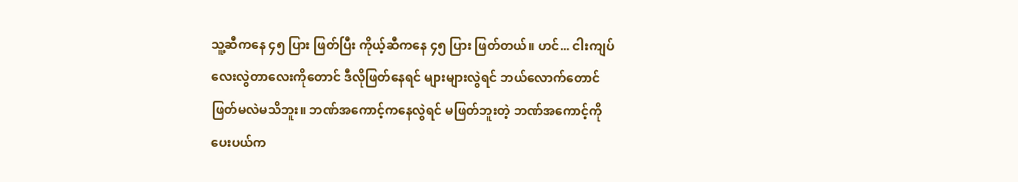သူ့ဆီကနေ ၄၅ ပြား ဖြတ်ပြီး ကိုယ့်ဆီကနေ ၄၅ ပြား ဖြတ်တယ်။ ဟင်... ငါးကျပ်လေးလွဲတာလေးကိုတောင် ဒီလိုဖြတ်နေရင် များများလွဲရင် ဘယ်လောက်တောင် ဖြတ်မလဲမသိဘူး။ ဘဏ်အကောင့်ကနေလွဲရင် မဖြတ်ဘူးတဲ့ ဘဏ်အကောင့်ကို ပေးပယ်က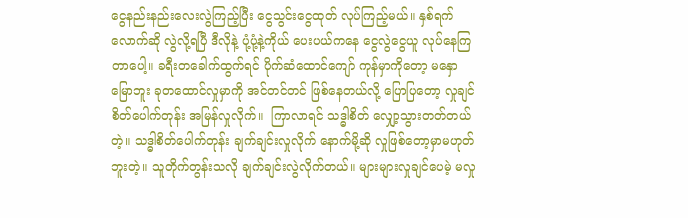ငွေနည်းနည်းလေးလွဲကြည့်ပြီး ငွေသွင်းငွေထုတ် လုပ်ကြည့်မယ်။ နှစ်ရက်လောက်ဆို လွဲလို့ရပြီ ဒီလိုနဲ့ ပုံ့ပုံ့နဲ့ကိုယ် ပေးပယ်ကနေ ငွေလွဲငွေယူ လုပ်နေကြတာပေါ့။ ခရီးတခေါက်ထွက်ရင် ပိုက်ဆံထောင်ကျော် ကုန်မှာကိုတော့ မနှောမြောဘူး ခုတထောင်လှုမှာကို အင်တင်တင် ဖြစ်နေတယ်လို့ ပြောပြတော့ လှုချင်စိတ်ပေါက်တုန်း အမြန်လှုလိုက်။  ကြာလာရင် သဒ္ဓါစိတ် လျှော့သွားတတ်တယ်တဲ့။ သဒ္ဓါစိတ်ပေါက်တုန်း ချက်ချင်းလှုလိုက် နောက်မို့ဆို လှုဖြစ်တော့မှာမဟုတ်ဘူးတဲ့။ သူတိုက်တွန်းသလို ချက်ချင်းလွဲလိုက်တယ်။ များများလှုချင်ပေမဲ့ မလှု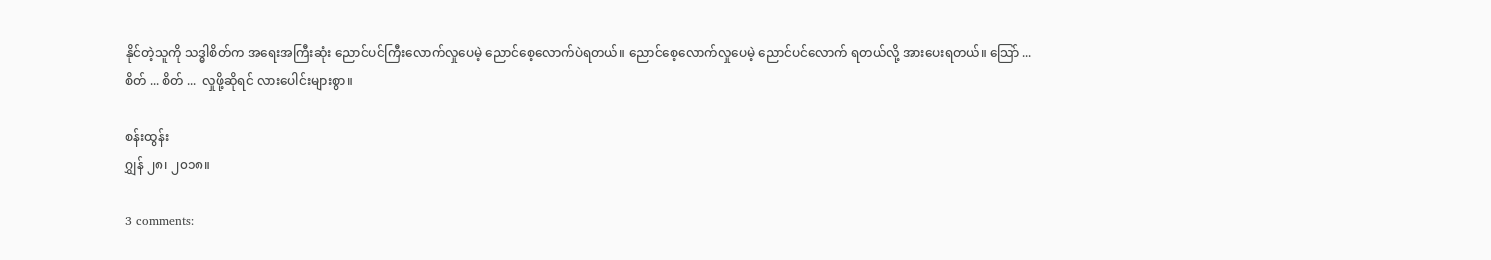နိုင်တဲ့သူကို သဒ္ဓါစိတ်က အရေးအကြီးဆုံး ညောင်ပင်ကြီးလောက်လှုပေမဲ့ ညောင်စေ့လောက်ပဲရတယ်။ ညောင်စေ့လောက်လှုပေမဲ့ ညောင်ပင်လောက် ရတယ်လို့ အားပေးရတယ်။ သြော် ... စိတ် ... စိတ် ...  လှုဖို့ဆိုရင် လားပေါင်းများစွာ။

စန်းထွန်း
ဂျွှန် ၂၈၊ ၂၀၁၈။

3 comments: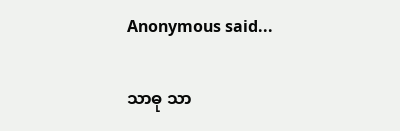Anonymous said...

သာဓု သာ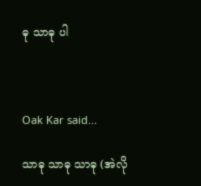ဓု သာဓု ပါ



Oak Kar said...

သာဓု သာဓု သာဓု (အဲလို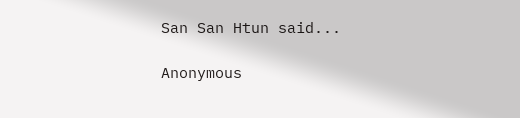San San Htun said...

Anonymous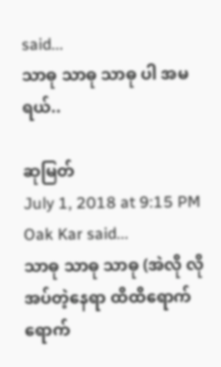said...
သာဓု သာဓု သာဓု ပါ အမရယ်..

ဆုမြတ်
July 1, 2018 at 9:15 PM
Oak Kar said...
သာဓု သာဓု သာဓု (အဲလို လိုအပ်တဲ့နေရာ ထိထိရောက်ရောက်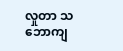လှုတာ သဘောကျ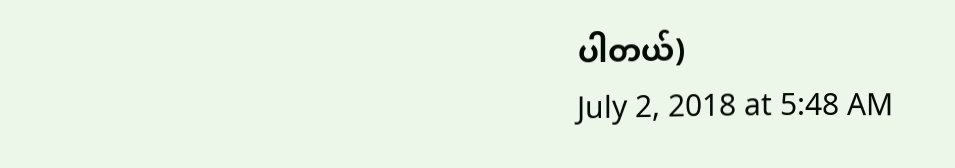ပါတယ်)
July 2, 2018 at 5:48 AM